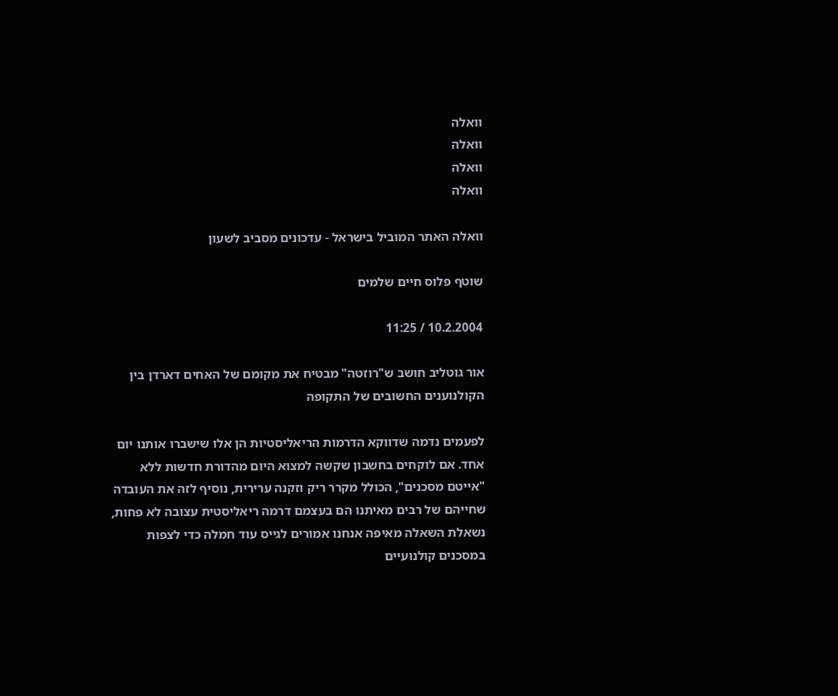וואלה
וואלה
וואלה
וואלה

וואלה האתר המוביל בישראל - עדכונים מסביב לשעון

שוטף פלוס חיים שלמים

10.2.2004 / 11:25

אור גוטליב חושב ש"רוזטה" מבטיח את מקומם של האחים דארדן בין הקולנוענים החשובים של התקופה

לפעמים נדמה שדווקא הדרמות הריאליסטיות הן אלו שישברו אותנו יום אחד. אם לוקחים בחשבון שקשה למצוא היום מהדורת חדשות ללא "אייטם מסכנים", הכולל מקרר ריק וזקנה ערירית, נוסיף לזה את העובדה שחייהם של רבים מאיתנו הם בעצמם דרמה ריאליסטית עצובה לא פחות, נשאלת השאלה מאיפה אנחנו אמורים לגייס עוד חמלה כדי לצפות במסכנים קולנועיים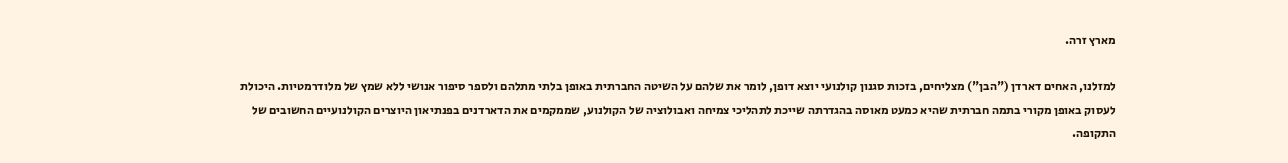מארץ זרה.

למזלנו, האחים דארדן ("הבן") מצליחים, בזכות סגנון קולנועי יוצא דופן, לומר את שלהם על השיטה החברתית באופן בלתי מתלהם ולספר סיפור אנושי ללא שמץ של מלודרמטיות. היכולת לעסוק באופן מקורי בתמה חברתית שהיא כמעט מאוסה בהגדרתה שייכת לתהליכי צמיחה ואבולוציה של הקולנוע, שממקמים את הדארדנים בפנתיאון היוצרים הקולנועיים החשובים של התקופה.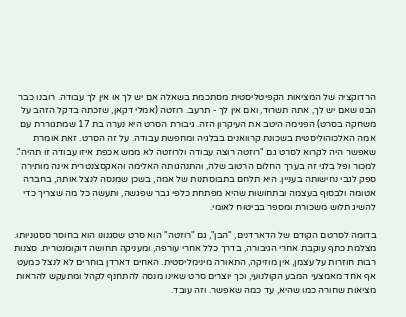הרדוקציה של המציאות הקפיטליסטית מסתכמת בשאלה אם יש לך או אין לך עבודה. רובנו כבר הבנו שאם יש לך, אתה תשרוד, ואם אין לך - תרעב. רוזטה (אמלי דקאן, שזכתה בדקל הזהב על משחקה בסרט) הפנימה היטב את העיקרון הזה. גיבורת הסרט היא נערה בת 17 שמתגוררת עם אמה האלכוהוליסטית בשכונת קרוואנים בבלגיה ומחפשת עבודה. על זה הסרט. זאת אומרת שאפשר היה לקרוא לסרט גם "רוזטה רוצה עבודה ולרוזטה לא ממש אכפת איזו עבודה זו תהיה". למכור ופל בלגי זה בערך החלום הרטוב שלה, והתנהגותה האלימה והאקסצנטרית אינה מותירה ספק לגבי נחישותה בעניין. היא תלחם בתבוסתנות של אמה, בשכן שמנסה לנצל אותה, בחברה אטומה ולבסוף בעצמה ובתחושות שהיא מפתחת כלפי גבר שפגשה, ותעשה כל מה שצריך כדי להשיג תלוש משכורת ומספר בביטוח לאומי.

בדומה לסרטם הקודם של הדארדנים, "הבן", גם "רוזטה" הוא סרט שסגנונו הוא בחוסר ססגוניותו. מצלמת כתף עוקבת אחרי הגיבורה, בדרך כלל אחרי עורפה, ומעניקה תחושה דוקומנטרית. סצנות רבות חוזרות על עצמן, אין מוזיקה, התאורה מינימליסטית. האחים דארדן בוחרים לא לנצל כמעט אף אחד מאמצעי המבע הקולנועי, וכך יוצרים סרט שאינו מנסה להתחנף לקהל ומתעקש להראות מציאות שחורה כמו שהיא, עד כמה שאפשר. וזה עובד.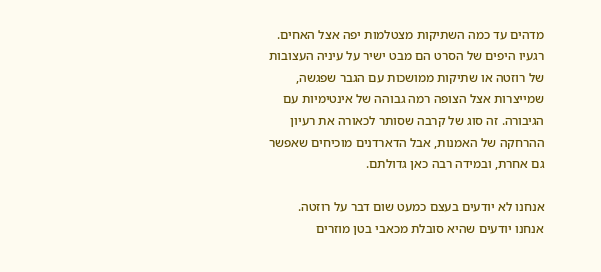מדהים עד כמה השתיקות מצטלמות יפה אצל האחים. רגעיו היפים של הסרט הם מבט ישיר על עיניה העצובות של רוזטה או שתיקות ממושכות עם הגבר שפגשה, שמייצרות אצל הצופה רמה גבוהה של אינטימיות עם הגיבורה. זה סוג של קרבה שסותר לכאורה את רעיון ההרחקה של האמנות, אבל הדארדנים מוכיחים שאפשר גם אחרת, ובמידה רבה כאן גדולתם.

אנחנו לא יודעים בעצם כמעט שום דבר על רוזטה. אנחנו יודעים שהיא סובלת מכאבי בטן מוזרים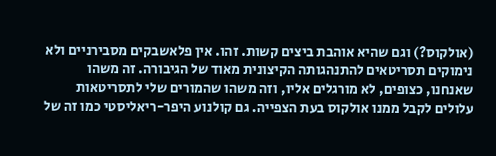(אולקוס?) וגם שהיא אוהבת ביצים קשות. זהו. אין פלאשבקים מסבירניים ולא נימוקים תסריטאים להתנהגותה הקיצונית מאוד של הגיבורה. זה משהו שאנחנו, כצופים, לא מורגלים אליו, וזה משהו שהמורים שלי לתסריטאות עלולים לקבל ממנו אולקוס בעת הצפייה. גם קולנוע היפר-ריאליסטי כמו זה של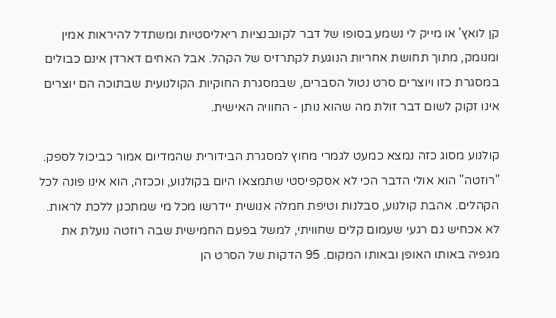קן לואץ' או מייק לי נשמע בסופו של דבר לקונבנציות ריאליסטיות ומשתדל להיראות אמין ומנומק, מתוך תחושת אחריות הנוגעת לקתרזיס של הקהל. אבל האחים דארדן אינם כבולים במסגרת כזו ויוצרים סרט נטול הסברים, שבמסגרת החוקיות הקולנועית שבתוכה הם יוצרים אינו זקוק לשום דבר זולת מה שהוא נותן - החוויה האישית.

קולנוע מסוג כזה נמצא כמעט לגמרי מחוץ למסגרת הבידורית שהמדיום אמור כביכול לספק. "רוזטה" הוא אולי הדבר הכי לא אסקפיסטי שתמצאו היום בקולנוע, וככזה, הוא אינו פונה לכל הקהלים. אהבת קולנוע, סבלנות וטיפת חמלה אנושית יידרשו מכל מי שמתכנן ללכת לראות. לא אכחיש גם רגעי שעמום קלים שחוויתי, למשל בפעם החמישית שבה רוזטה נועלת את מגפיה באותו האופן ובאותו המקום. 95 הדקות של הסרט הן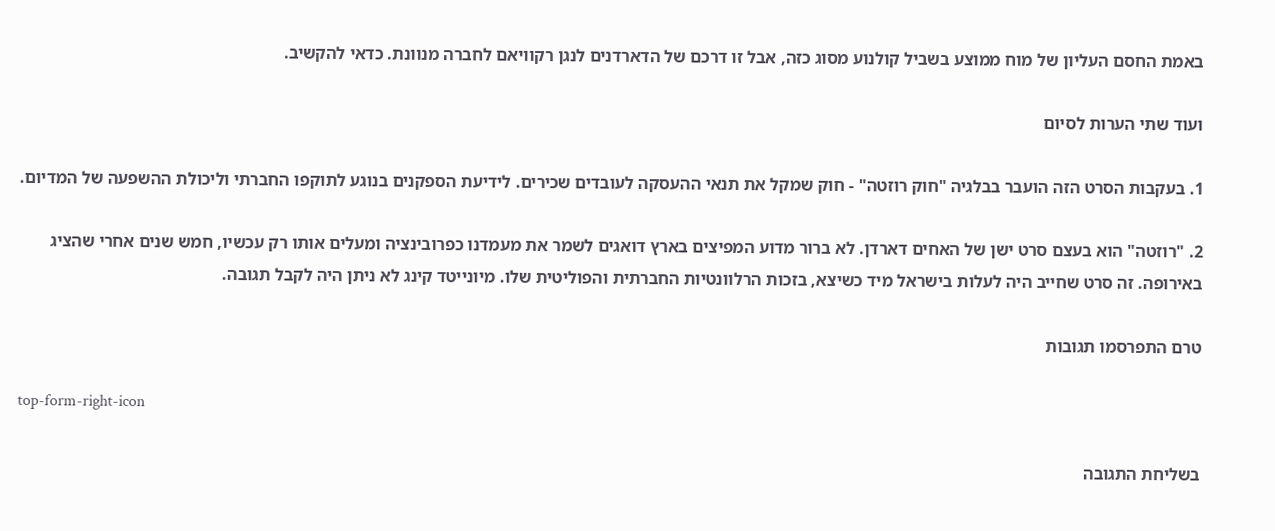באמת החסם העליון של מוח ממוצע בשביל קולנוע מסוג כזה, אבל זו דרכם של הדארדנים לנגן רקוויאם לחברה מנוונת. כדאי להקשיב.

ועוד שתי הערות לסיום

1. בעקבות הסרט הזה הועבר בבלגיה "חוק רוזטה" - חוק שמקל את תנאי ההעסקה לעובדים שכירים. לידיעת הספקנים בנוגע לתוקפו החברתי וליכולת ההשפעה של המדיום.

2. "רוזטה" הוא בעצם סרט ישן של האחים דארדן. לא ברור מדוע המפיצים בארץ דואגים לשמר את מעמדנו כפרובינציה ומעלים אותו רק עכשיו, חמש שנים אחרי שהציג באירופה. זה סרט שחייב היה לעלות בישראל מיד כשיצא, בזכות הרלוונטיות החברתית והפוליטית שלו. מיונייטד קינג לא ניתן היה לקבל תגובה.

טרם התפרסמו תגובות

top-form-right-icon

בשליחת התגובה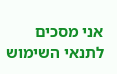אני מסכים לתנאי השימוש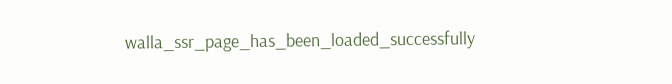walla_ssr_page_has_been_loaded_successfully